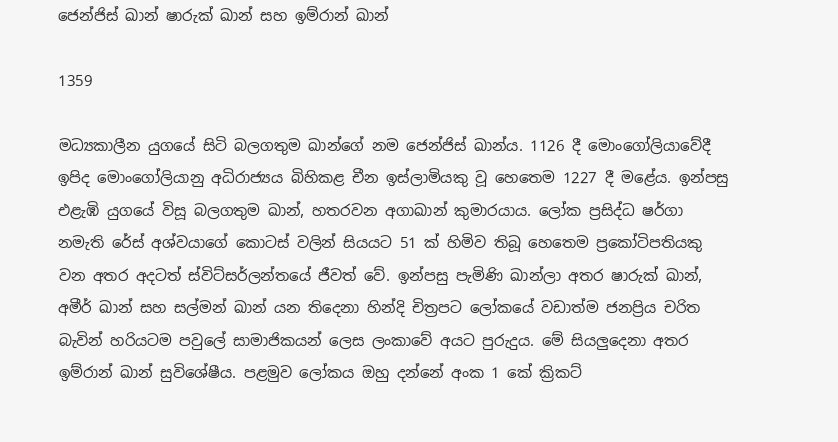ජෙන්ජිස් ඛාන් ෂාරුක් ඛාන් සහ ඉම්රාන් ඛාන්

1359

මධ්‍යකාලීන යුගයේ සිටි බලගතුම ඛාන්ගේ නම ජෙන්ජිස් ඛාන්ය. 1126 දී මොංගෝලියාවේදී ඉපිද මොංගෝලියානු අධිරාජ්‍යය බිහිකළ චීන ඉස්ලාමියකු වූ හෙතෙම 1227 දී මළේය. ඉන්පසු එළැඹි යුගයේ විසූ බලගතුම ඛාන්, හතරවන අගාඛාන් කුමාරයාය. ලෝක ප්‍රසිද්ධ ෂර්ගා නමැති රේස් අශ්වයාගේ කොටස් වලින් සියයට 51 ක් හිමිව තිබූ හෙතෙම ප්‍රකෝටිපතියකු වන අතර අදටත් ස්විට්සර්ලන්තයේ ජීවත් වේ. ඉන්පසු පැමිණි ඛාන්ලා අතර ෂාරුක් ඛාන්, අමීර් ඛාන් සහ සල්මන් ඛාන් යන තිදෙනා හින්දි චිත්‍රපට ලෝකයේ වඩාත්ම ජනප්‍රිය චරිත බැවින් හරියටම පවුලේ සාමාජිකයන් ලෙස ලංකාවේ අයට පුරුදුය. මේ සියලුදෙනා අතර ඉම්රාන් ඛාන් සුවිශේෂීය. පළමුව ලෝකය ඔහු දන්නේ අංක 1 කේ ක්‍රිකට්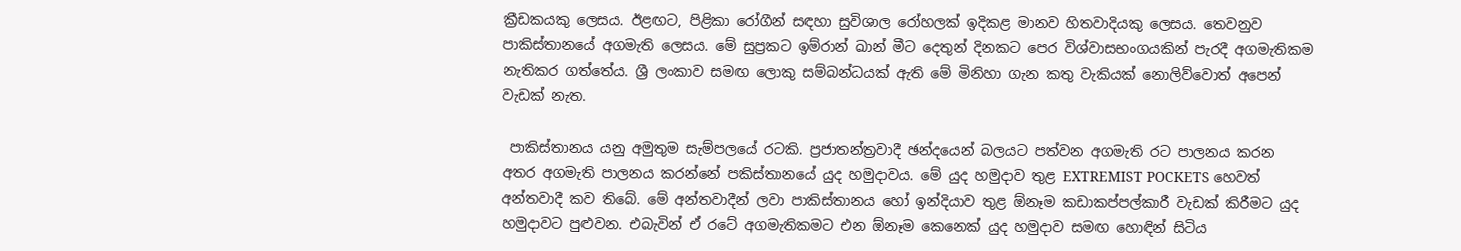ක්‍රීඩකයකු ලෙසය. ඊළඟට, පිළිකා රෝගීන් සඳහා සුවිශාල රෝහලක් ඉදිකළ මානව හිතවාදියකු ලෙසය. තෙවනුව පාකිස්තානයේ අගමැති ලෙසය. මේ සුප්‍රකට ඉම්රාන් ඛාන් මීට දෙතුන් දිනකට පෙර විශ්වාසභංගයකින් පැරදී අගමැතිකම නැතිකර ගත්තේය. ශ්‍රී ලංකාව සමඟ ලොකු සම්බන්ධයක් ඇති මේ මිනිහා ගැන කතු වැකියක් නොලිව්වොත් අපෙන් වැඩක් නැත.

 පාකිස්තානය යනු අමුතුම සැම්පලයේ රටකි. ප්‍රජාතන්ත්‍රවාදී ඡන්දයෙන් බලයට පත්වන අගමැති රට පාලනය කරන අතර අගමැති පාලනය කරන්නේ පකිස්තානයේ යුද හමුදාවය. මේ යුද හමුදාව තුළ EXTREMIST POCKETS හෙවත් අන්තවාදී කව තිබේ. මේ අන්තවාදීන් ලවා පාකිස්තානය හෝ ඉන්දියාව තුළ ඕනෑම කඩාකප්පල්කාරී වැඩක් කිරීමට යුද හමුදාවට පුළුවන. එබැවින් ඒ රටේ අගමැතිකමට එන ඕනෑම කෙනෙක් යුද හමුදාව සමඟ හොඳින් සිටිය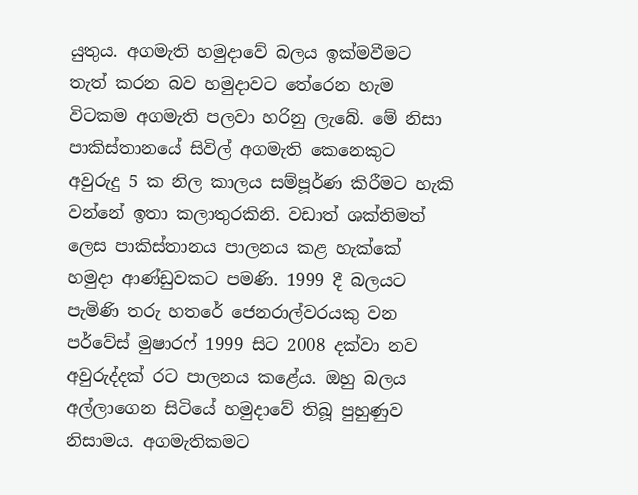යුතුය. අගමැති හමුදාවේ බලය ඉක්මවීමට තැත් කරන බව හමුදාවට තේරෙන හැම විටකම අගමැති පලවා හරිනු ලැබේ. මේ නිසා පාකිස්තානයේ සිවිල් අගමැති කෙනෙකුට අවුරුදු 5 ක නිල කාලය සම්පූර්ණ කිරීමට හැකි වන්නේ ඉතා කලාතුරකිනි. වඩාත් ශක්තිමත් ලෙස පාකිස්තානය පාලනය කළ හැක්කේ හමුදා ආණ්ඩුවකට පමණි. 1999 දී බලයට පැමිණි තරු හතරේ ජෙනරාල්වරයකු වන පර්වේස් මුෂාරෆ් 1999 සිට 2008 දක්වා නව අවුරුද්දක් රට පාලනය කළේය. ඔහු බලය අල්ලාගෙන සිටියේ හමුදාවේ තිබූ පුහුණුව නිසාමය. අගමැතිකමට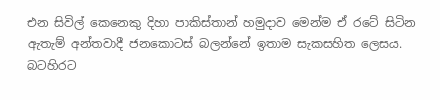එන සිවිල් කෙනෙකු දිහා පාකිස්තාන් හමුදාව මෙන්ම ඒ රටේ සිටින ඇතැම් අන්තවාදී ජනකොටස් බලන්නේ ඉතාම සැකසහිත ලෙසය. බටහිරට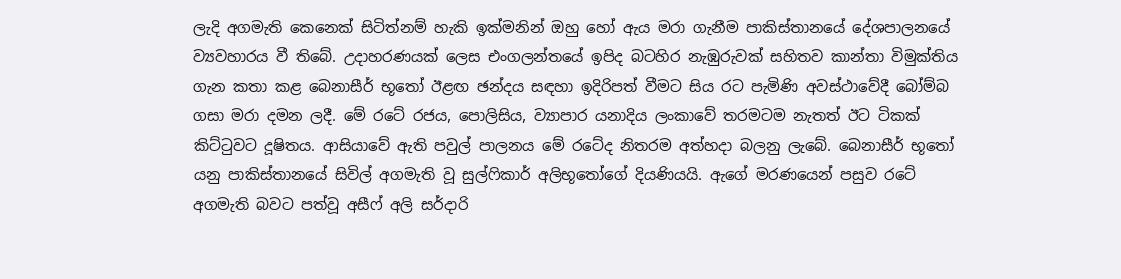ලැදි අගමැති කෙනෙක් සිටිත්නම් හැකි ඉක්මනින් ඔහු හෝ ඇය මරා ගැනීම පාකිස්තානයේ දේශපාලනයේ ව්‍යවහාරය වී තිබේ. උදාහරණයක් ලෙස එංගලන්තයේ ඉපිද බටහිර නැඹුරුවක් සහිතව කාන්තා විමුක්තිය ගැන කතා කළ බෙනාසීර් භූතෝ ඊළඟ ඡන්දය සඳහා ඉදිරිපත් වීමට සිය රට පැමිණි අවස්ථාවේදී බෝම්බ ගසා මරා දමන ලදී. මේ රටේ රජය, පොලිසිය, ව්‍යාපාර යනාදිය ලංකාවේ තරමටම නැතත් ඊට ටිකක් කිට්ටුවට දූෂිතය. ආසියාවේ ඇති පවුල් පාලනය මේ රටේද නිතරම අත්හදා බලනු ලැබේ. බෙනාසීර් භූතෝ යනු පාකිස්තානයේ සිවිල් අගමැති වූ සුල්ෆිකාර් අලිභූතෝගේ දියණියයි. ඇගේ මරණයෙන් පසුව රටේ අගමැති බවට පත්වූ අසීෆ් අලි සර්දාරි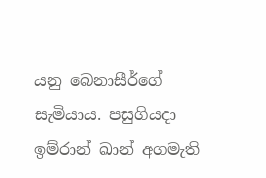යනු බෙනාසීර්ගේ සැමියාය. පසුගියදා ඉම්රාන් ඛාන් අගමැති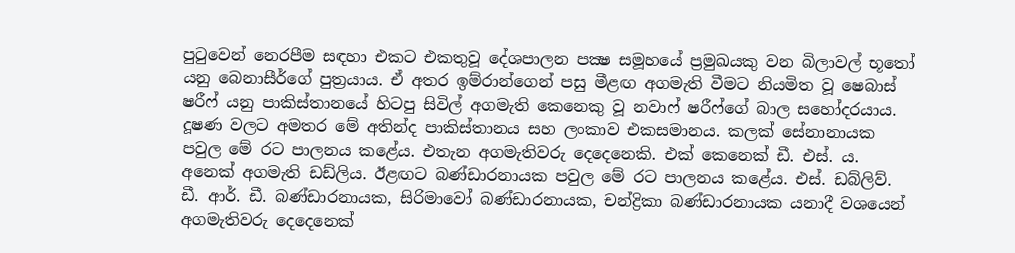පුටුවෙන් නෙරපීම සඳහා එකට එකතුවූ දේශපාලන පක්‍ෂ සමූහයේ ප්‍රමුඛයකු වන බිලාවල් භූතෝ යනු බෙනාසීර්ගේ පුත්‍රයාය. ඒ අතර ඉම්රාන්ගෙන් පසු මීළඟ අගමැති වීමට නියමිත වූ ෂෙබාස් ෂරීෆ් යනු පාකිස්තානයේ හිටපු සිවිල් අගමැති කෙනෙකු වූ නවාෆ් ෂරීෆ්ගේ බාල සහෝදරයාය. දූෂණ වලට අමතර මේ අතින්ද පාකිස්තානය සහ ලංකාව එකසමානය. කලක් සේනානායක පවුල මේ රට පාලනය කළේය. එතැන අගමැතිවරු දෙදෙනෙකි. එක් කෙනෙක් ඩී. එස්. ය. අනෙක් අගමැති ඩඩ්ලිය. ඊළඟට බණ්ඩාරනායක පවුල මේ රට පාලනය කළේය. එස්. ඩබ්ලිව්. ඩී. ආර්. ඩී. බණ්ඩාරනායක, සිරිමාවෝ බණ්ඩාරනායක, චන්ද්‍රිකා බණ්ඩාරනායක යනාදී වශයෙන් අගමැතිවරු දෙදෙනෙක්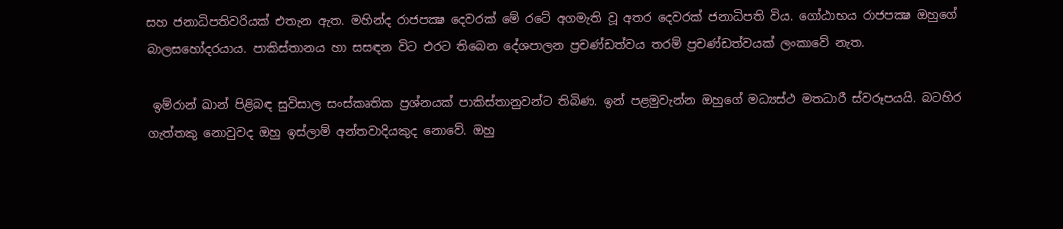සහ ජනාධිපතිවරියක් එතැන ඇත. මහින්ද රාජපක්‍ෂ දෙවරක් මේ රටේ අගමැති වූ අතර දෙවරක් ජනාධිපති විය. ගෝඨාභය රාජපක්‍ෂ ඔහුගේ බාලසහෝදරයාය. පාකිස්තානය හා සසඳන විට එරට තිබෙන දේශපාලන ප්‍රචණ්ඩත්වය තරම් ප්‍රචණ්ඩත්වයක් ලංකාවේ නැත.

 ඉම්රාන් ඛාන් පිළිබඳ සුවිසාල සංස්කෘතික ප්‍රශ්නයක් පාකිස්තානුවන්ට තිබිණ. ඉන් පළමුවැන්න ඔහුගේ මධ්‍යස්ථ මතධාරී ස්වරූපයයි. බටහිර ගැත්තකු නොවුවද ඔහු ඉස්ලාම් අන්තවාදියකුද නොවේ. ඔහු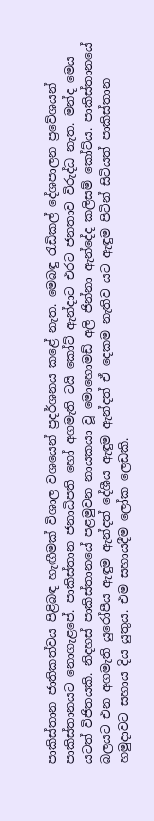පාකිස්තාන ජාතිකත්වය පිළිබඳ හැඟීමක් විශාල වශයෙන් ප්‍රදර්ශනය කළේ නැත. මෙබඳු රැඩිකල් දේශපාලන ප්‍රවේශයන් පාකිස්තානයට නොගැළපේ. පාකිස්තාන ජනාධිපති හෝ අගමැති ටයි කෝට් ඇන්දාට එරට ජනතාව විරුද්ධ නැත. මන්ද මෙය යටත් විජිතයකි. නිදහස් පාකිස්තානයේ පළමුවන නායකයා වූ මොහොමඩ් අලි ජින්නා ඇන්දේද කලිසම් කෝට්ය. පාකිස්තානයේ බලයට එන අගමැති යුරෝපීය ඇඳුම ඇන්දත් දේශීය ඇඳුම ඇන්දත් ඒ දෙකම නැතිව යට ඇඳුම පිටින් සිටියත් පාකිස්තාන හමුදාවට සහාය දිය යුතුය. එම සහායදීම ලෝක ලෙඩකි.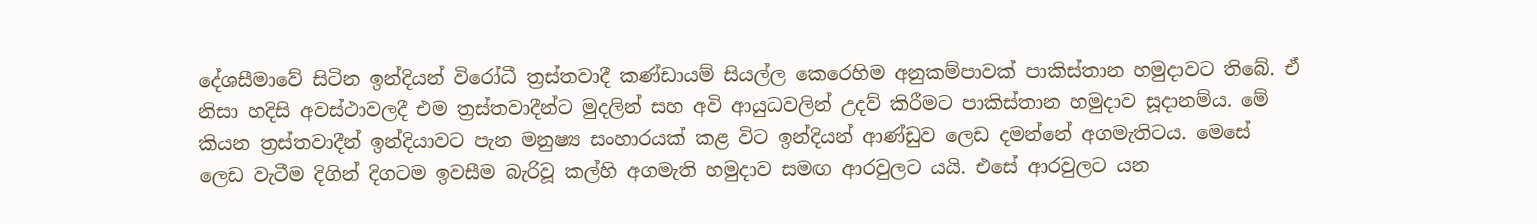දේශසීමාවේ සිටින ඉන්දියන් විරෝධී ත්‍රස්තවාදී කණ්ඩායම් සියල්ල කෙරෙහිම අනුකම්පාවක් පාකිස්තාන හමුදාවට තිබේ. ඒ නිසා හදිසි අවස්ථාවලදී එම ත්‍රස්තවාදීන්ට මුදලින් සහ අවි ආයුධවලින් උදව් කිරීමට පාකිස්තාන හමුදාව සූදානම්ය. මේ කියන ත්‍රස්තවාදීන් ඉන්දියාවට පැන මනුෂ්‍ය සංහාරයක් කළ විට ඉන්දියන් ආණ්ඩුව ලෙඩ දමන්නේ අගමැතිටය. මෙසේ ලෙඩ වැටීම දිගින් දිගටම ඉවසීම බැරිවූ කල්හි අගමැති හමුදාව සමඟ ආරවුලට යයි. එසේ ආරවුලට යන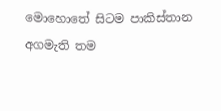මොහොතේ සිටම පාකිස්තාන අගමැති තම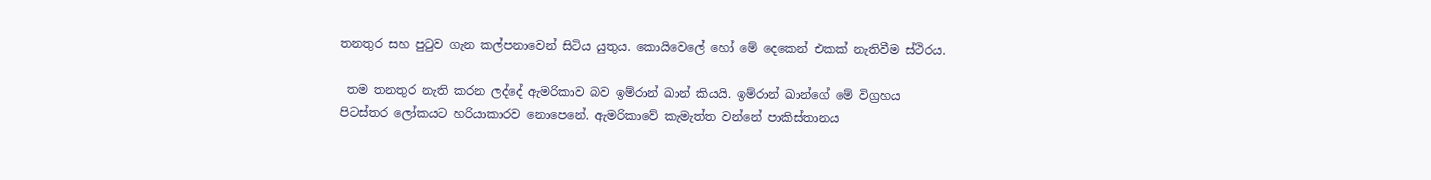තනතුර සහ පුටුව ගැන කල්පනාවෙන් සිටිය යුතුය. කොයිවෙලේ හෝ මේ දෙකෙන් එකක් නැතිවීම ස්ථිරය.

 තම තනතුර නැති කරන ලද්දේ ඇමරිකාව බව ඉම්රාන් ඛාන් කියයි. ඉම්රාන් ඛාන්ගේ මේ විග්‍රහය පිටස්තර ලෝකයට හරියාකාරව නොපෙනේ. ඇමරිකාවේ කැමැත්ත වන්නේ පාකිස්තානය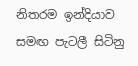නිතරම ඉන්දියාව සමඟ පැටලී සිටිනු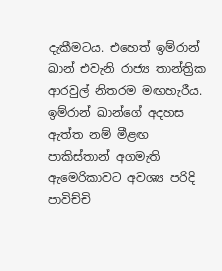දැකීමටය. එහෙත් ඉම්රාන් ඛාන් එවැනි රාජ්‍ය තාන්ත්‍රික ආරවුල් නිතරම මඟහැරීය. ඉම්රාන් ඛාන්ගේ අදහස ඇත්ත නම් මීළඟ පාකිස්තාන් අගමැති ඇමෙරිකාවට අවශ්‍ය පරිදි පාවිච්චි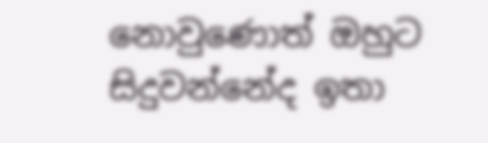නොවුණොත් ඔහුට සිදුවන්නේද ඉතා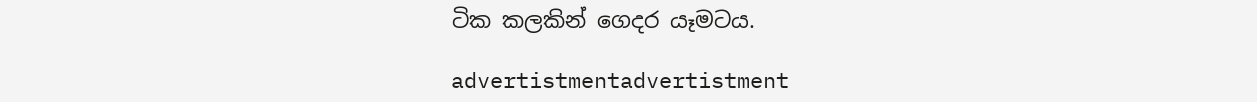ටික කලකින් ගෙදර යෑමටය.

advertistmentadvertistment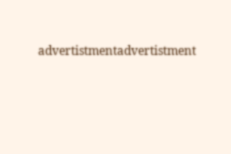advertistmentadvertistment